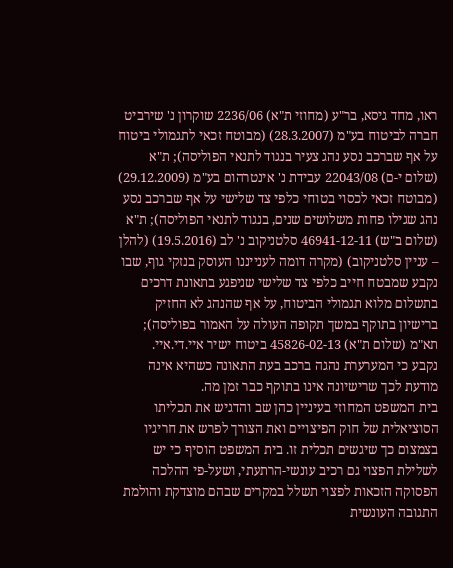ראו, מחד גיסא, בר"ע (מחוזי ת"א) 2236/06 שוקרון נ' שירביט חברה לביטוח בע"מ (28.3.2007) (מבוטח זכאי לתגמולי ביטוח על אף שברכב נסע נהג צעיר בנגוד לתנאי הפוליסה); ת"א (שלום י-ם) 22043/08 עבידת נ' אינטרהום בע"מ (29.12.2009) (מבוטח זכאי לכסוי בטוחי כלפי צד שלישי על אף שברכב נסע נהג שגילו פחות משלושים שנים, בנגוד לתנאי הפוליסה); ת"א (שלום ב"ש) 46941-12-11 סלטניקוב נ' לב (19.5.2016) (להלן – עניין סלטניקוב) (מקרה דומה לענייננו העוסק בנזקי גוף, שבו נקבע שמבטח חייב כלפי צד שלישי שניפגע בתאונת דרכים בתשלום מלוא תגמולי הביטוח, על אף שהנהג לא החזיק ברישיון בתוקף במשך תקופה העולה על האמור בפוליסה); תא"מ (שלום ת"א) 45826-02-13 ביטוח ישיר איי.די.איי.
נקבע כי המערערת נהגה ברכב בעת התאונה כשהיא אינה מודעת לכך שרישיונה אינו בתוקף כבר זמן מה.
בית המשפט המחוזי בעיניין כהן שב והדגיש את תכליתו הסוציאלית של חוק הפיצויים ואת הצורך לפרש את חריגיו בצמצום כך שיגשים תכלית זו. בית המשפט הוסיף כי יש לשלילת הפצוי גם רכיב עונשי-הרתעתי, ושעל-פי ההלכה הפסוקה הזכאות לפצוי תשלל במקרים שבהם מוצדקת והולמת התגובה העונשית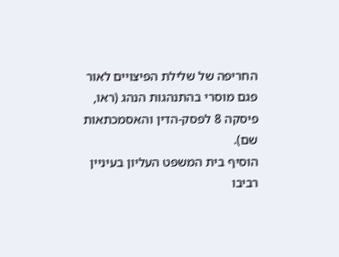החריפה של שלילת הפיצויים לאור פגם מוסרי בהתנהגות הנהג (ראו, פיסקה 8 לפסק-הדין והאסמכתאות שם).
הוסיף בית המשפט העליון בעיניין רביבו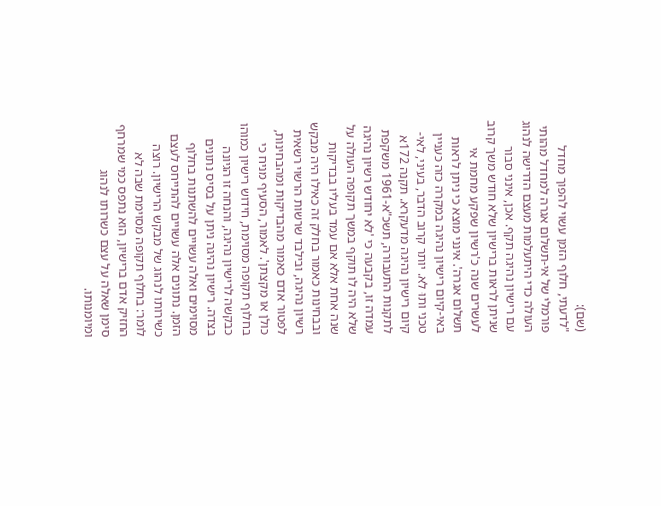(שם):
"לדעתי, חלוף הזמן עשוי להפוך מחדל פורמלי של אי-תשלום אגרה למחדל מהותי העולה כדי היתעלמות מעצם הדרישה לנהוג עם רישיון נהיגה תקף. אכן, אינני סבור שניתן לראות ברישיון שלא חודש משך קרוב לעשרים שנה כ'רשיון שפקע מחמת אי תשלום אגרה'. אינני מוצא כי ניתן לראות באי-קיום רישיון נהיגה במקרה כזה כעניין טכני ותוּ לא. יותר קרוב הדבר, בעיני, לאי-קיום רישיון נהיגה מדעקרא. תקנה 172א לתקנות התעבורה, תשכ"א-1961 משקפת עמדה זו, בקבעה כי 'לא יחודש רשיון נהיגה שלא היה לו תוקף במשך תקופה העולה על שנה אחת אלא אם עמד בעליו בבדיקות ובבחינות כאמור בחלק זה כאילו היה מבקש רשיון נהיגה, ובילבד שרשות הרשוי רשאית לפטור אדם כאמור מהבדיקות ומהבחינות, כולן או מקצתן'. לאמור, הסעיף מניח כי בחלוף תקופה מסוימת, חידוש רישיון כמוהו כבקשה לרישיון נהיגה, והנחה זו הגיונה בצדה. רישיון נהיגה ניתן על בסיס נתונים מסוימים ואלה עשויים להשתנות בחלוף הזמן. נתונים אלה עשויים להתייחס לעצם כשירותו לנהוג של מבקש הרישיון. רוצה לומר: בחלוף תקופה מסוימת שבה לא החזיק אדם ברישיון, הוא נתפס כמי שמרחף סימן שאלה על עצם כשרותו לנהוג ומיומנותו.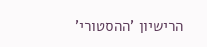הרישיון 'ההסטורי'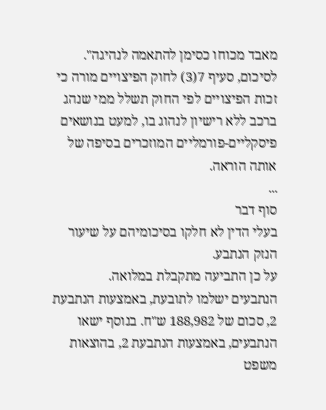מאבד מכוחו כסימן להתאמה לנהיגה".
לסיכום, סעיף 7(3) לחוק הפיצויים מורה כי זכות הפיצויים לפי החוק תשלל ממי שנהג ברכב ללא רישיון לנהוג בו, למעט בנושאים פיסקליים-פורמליים המוזכרים בסיפה של אותה הוראה.
...
סוף דבר
בעלי הדין לא חלקו בסיכומיהם על שיעור הנזק הנתבע.
על כן התביעה מתקבלת במלואה.
הנתבעים ישלמו לתובעת, באמצעות הנתבעת 2, סכום של 188,982 ש"ח. בנוסף ישאו הנתבעים, באמצעות הנתבעת 2, בהוצאות משפט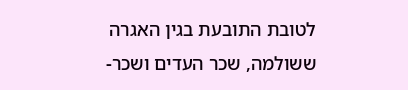לטובת התובעת בגין האגרה ששולמה, שכר העדים ושכר-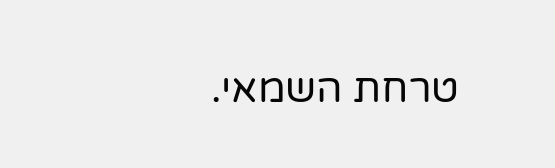טרחת השמאי.